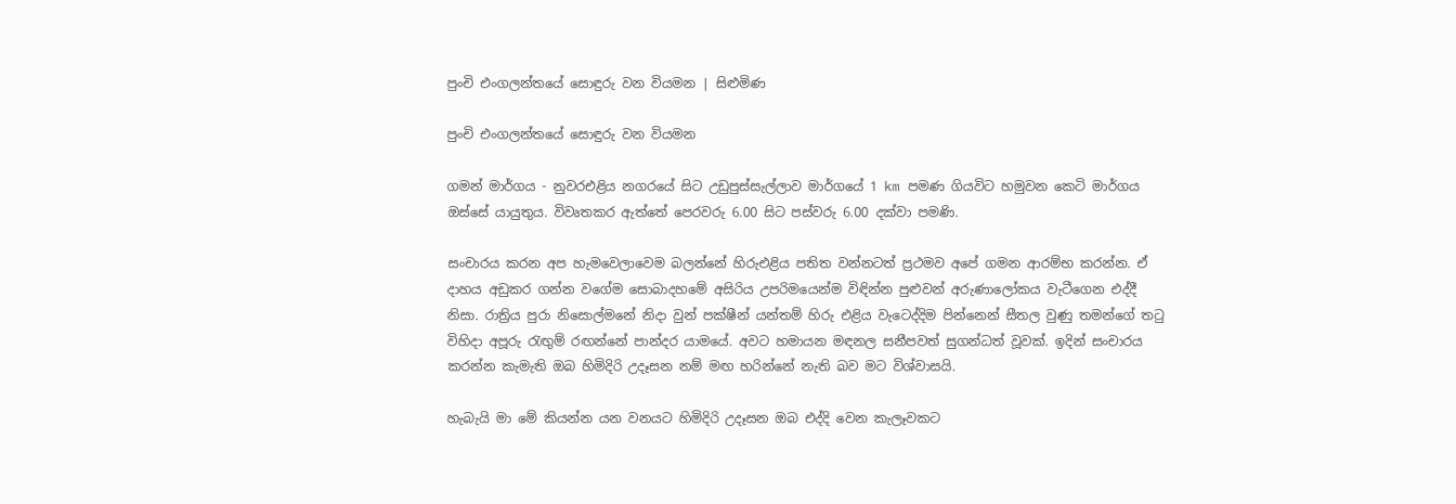පුංචි එංගලන්තයේ සොඳුරු වන වියමන | සිළුමිණ

පුංචි එංගලන්තයේ සොඳුරු වන වියමන

ගමන් මාර්ගය - නුවරඑළිය නගරයේ සිට උඩුපුස්සැල්ලාව මාර්ගයේ 1 km පමණ ගියවිට හමුවන කෙටි මාර්ගය ඔස්සේ යායුතුය. විවෘතකර ඇත්තේ පෙරවරු 6.00 සිට පස්වරු 6.00 දක්වා පමණි.

සංචාරය කරන අප හැමවෙලාවෙම බලන්නේ හිරුඑළිය පතිත වන්නටත් ප්‍රථමව අපේ ගමන ආරම්භ කරන්න. ඒ දාහය අඩුකර ගන්න වගේම සොබාදහමේ අසිරිය උපරිමයෙන්ම විඳින්න පුළුවන් අරුණාලෝකය වැටීගෙන එද්දී නිසා. රාත්‍රිය පුරා නිසොල්මනේ නිදා වුන් පක්ෂීන් යන්තම් හිරු එළිය වැටෙද්දිම පින්නෙන් සීතල වුණු තමන්ගේ තටු විහිදා අපූරු රැඟුම් රඟන්නේ පාන්දර යාමයේ. අවට හමායන මඳනල සනීපවත් සුගන්ධත් වූවක්. ඉදින් සංචාරය කරන්න කැමැති ඔබ හිමිදිරි උදෑසන නම් මඟ හරින්නේ නැති බව මට විශ්වාසයි.

හැබැයි මා මේ කියන්න යන වනයට හිමිදිරි උදෑසන ඔබ එද්දි වෙන කැලෑවකට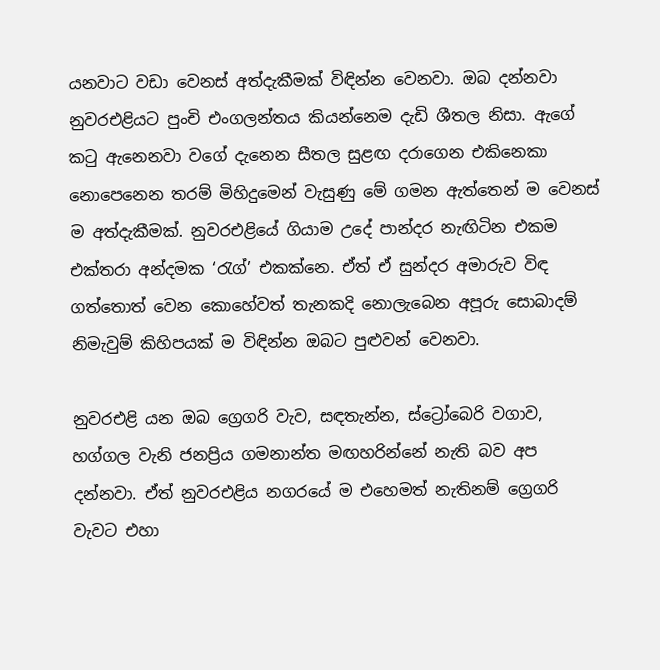යනවාට වඩා වෙනස් අත්දැකීමක් විඳින්න වෙනවා. ඔබ දන්නවා නුවරඑළියට පුංචි එංගලන්තය කියන්නෙම දැඩි ශීතල නිසා. ඇගේ කටු ඇනෙනවා වගේ දැනෙන සීතල සුළඟ දරාගෙන එකිනෙකා නොපෙනෙන තරම් මිහිදුමෙන් වැසුණු මේ ගමන ඇත්තෙන් ම වෙනස් ම අත්දැකීමක්. නුවරඑළියේ ගියාම උදේ පාන්දර නැඟිටින එකම එක්තරා අන්දමක ‘රැග්’ එකක්නෙ. ඒත් ඒ සුන්දර අමාරුව විඳ ගත්තොත් වෙන කොහේවත් තැනකදි නොලැබෙන අපූරු සොබාදම් නිමැවුම් කිහිපයක් ම විඳින්න ඔබට පුළුවන් වෙනවා.

නුවරඑළි යන ඔබ ග්‍රෙගරි වැව, සඳතැන්න, ස්ට්‍රෝබෙරි වගාව, හග්ගල වැනි ජනප්‍රිය ගමනාන්ත මඟහරින්නේ නැති බව අප දන්නවා. ඒත් නුවරඑළිය නගරයේ ම එහෙමත් නැතිනම් ග්‍රෙගරි වැවට එහා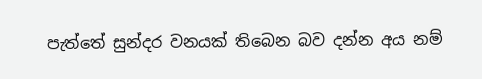පැත්තේ සුන්දර වනයක් තිබෙන බව දන්න අය නම්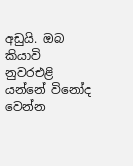අඩුයි. ඔබ කියාවි නුවරඑළි යන්නේ ‍විනෝද වෙන්න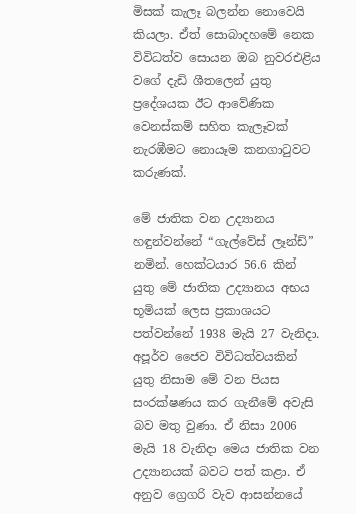මිසක් කැලෑ බලන්න නොවෙයි කියලා. ඒත් සොබාදහමේ නෙක විවිධත්ව සොයන ඔබ නුවරඑළිය වගේ දැඩි ශීතලෙන් යුතු ප්‍රදේශයක ඊට ආවේණික වෙනස්කම් සහිත කැලෑවක් නැරඹීමට නොයෑම කනගාටුවට කරුණක්.

මේ ජාතික වන උද්‍යානය හඳුන්වන්නේ “ගැල්වේස් ලෑන්ඩ්” නමින්. හෙක්ටයාර 56.6 කින් යුතු මේ ජාතික උද්‍යානය අභය භූමියක් ලෙස ප්‍රකාශයට පත්වන්නේ 1938 මැයි 27 වැනිදා. අපූර්ව ජෛව විවිධත්වයකින් යුතු නිසාම මේ වන පියස සංරක්ෂණය කර ගැනීමේ අවැසි බව මතු වුණා. ඒ නිසා 2006 මැයි 18 වැනිදා මෙය ජාතික වන උද්‍යානයක් බවට පත් කළා. ඒ අනුව ග්‍රෙගරි වැව ආසන්නයේ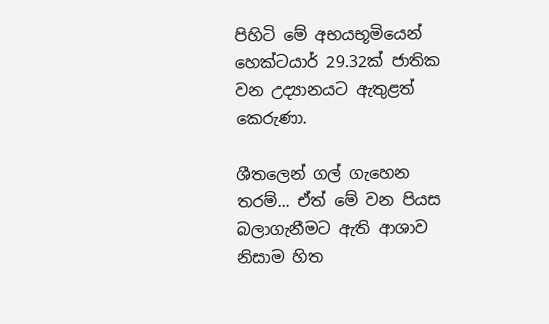පිහිටි මේ අභයභූමියෙන් හෙක්ටයාර් 29.32ක් ජාතික වන උද්‍යානයට ඇතුළත් කෙරුණා.

ශීතලෙන් ගල් ගැහෙන තරම්... ඒත් මේ වන පියස බලාගැනීමට ඇති ආශාව නිසාම හිත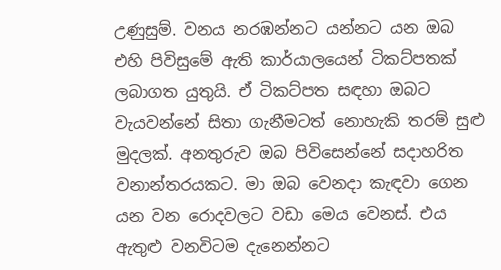උණුසුම්. වනය නරඹන්නට යන්නට යන ඔබ එහි පිවිසුමේ ඇති කාර්යාලයෙන් ටිකට්පතක් ලබාගත යුතුයි. ඒ ටිකට්පත සඳහා ඔබට වැයවන්නේ සිතා ගැනීමටත් නොහැකි තරම් සුළු මුදලක්. අනතුරුව ඔබ පිවිසෙන්නේ සදාහරිත වනාන්තරයකට. මා ඔබ වෙනදා කැඳවා ගෙන යන වන රොදවලට වඩා මෙය වෙනස්. එය ඇතුළු වනවිටම දැනෙන්නට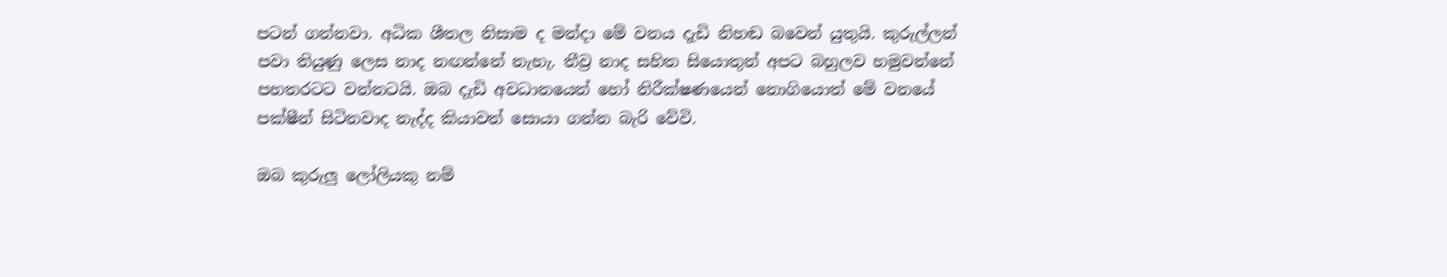පටන් ගන්නවා. අධික ශීතල නිසාම ද මන්දා මේ වනය දැඩි නිහඬ බවෙන් යුතුයි. කුරුල්ලන් පවා තියුණු ලෙස නාද නඟන්නේ නැහැ. තීව්‍ර නාද සහිත සියොතුන් අපට බහුලව හමුවන්නේ පහතරටට වන්නටයි. ඔබ දැඩි අවධානයෙන් හෝ නිරීක්ෂණයෙන් නොගියොත් මේ වනයේ පක්ෂීන් සිටිනවාද නැද්ද කියාවත් සොයා ගන්න බැරි වේවි.

ඔබ කුරුලු ලෝලියකු නම්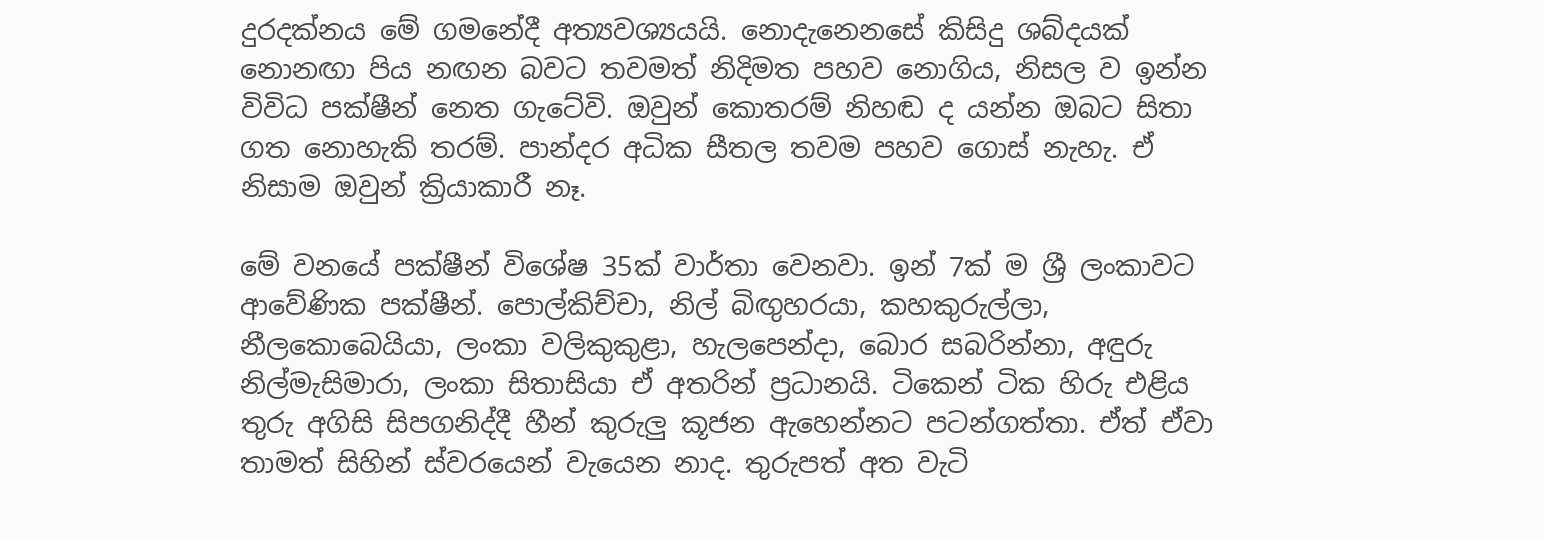දුරදක්නය මේ ගමනේදී අත්‍යවශ්‍යයයි. නොදැනෙනසේ කිසිදු ශබ්දයක් නොනඟා පිය නඟන බවට තවමත් නිදිමත පහව නොගිය, නිසල ව ඉන්න විවිධ පක්ෂීන් නෙත ගැටේවි. ඔවුන් කොතරම් නිහඬ ද යන්න ඔබට සිතා ගත නොහැකි තරම්. පාන්දර අධික සීතල තවම පහව ගොස් නැහැ. ඒ නිසාම ඔවුන් ක්‍රියාකාරී නෑ.

මේ වනයේ පක්ෂීන් විශේෂ 35ක් වාර්තා වෙනවා. ඉන් 7ක් ම ශ්‍රී ලංකාවට ආවේණික පක්ෂීන්. පොල්කිච්චා, නිල් බිඟුහරයා, කහකුරුල්ලා, නීලකොබෙයියා, ලංකා වලිකුකුළා, හැලපෙන්දා, බොර සබරින්නා, අඳුරු නිල්මැසිමාරා, ලංකා සිතාසියා ඒ අතරින් ප්‍රධානයි. ටිකෙන් ටික හිරු එළිය තුරු අගිසි සිපගනිද්දී හීන් කුරුලු කූජන ඇහෙන්නට පටන්ගත්තා. ඒත් ඒවා තාමත් සිහින් ස්වරයෙන් වැයෙන නාද. තුරුපත් අත වැටි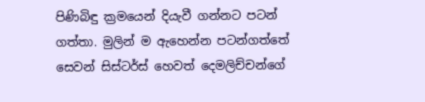පිණිබිඳු ක්‍රමයෙන් දියැවී ගන්නට පටන් ගත්තා. මුලින් ම ඇහෙන්න පටන්ගත්තේ සෙවන් සිස්ටර්ස් හෙවත් දෙමලිච්චන්ගේ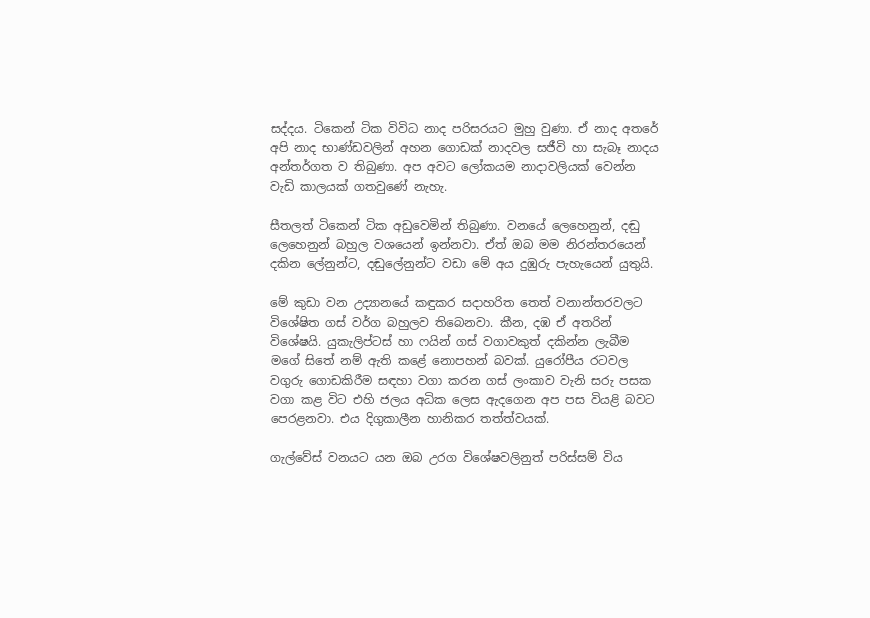සද්දය. ටිකෙන් ටික විවිධ නාද පරිසරයට මුහු වුණා. ඒ නාද අතරේ අපි නාද භාණ්ඩවලින් අහන ගොඩක් නාදවල සජීවි හා සැබෑ නාදය අන්තර්ගත ව තිබුණා. අප අවට ලෝකයම නාදාවලියක් වෙන්න වැඩි ‍කාලයක් ගතවු‍ණේ නැහැ.

සීතලත් ටිකෙන් ටික අඩුවෙමින් තිබුණා. වනයේ ලෙහෙනුන්, දඬු ලෙහෙනුන් බහුල වශයෙන් ඉන්නවා. ඒත් ඔබ මම නිරන්තරයෙන් දකින ලේනුන්ට, දඬුලේනුන්ට වඩා මේ අය දුඹුරු පැහැයෙන් යුතුයි.

මේ කුඩා වන උද්‍යානයේ කඳුකර සදාහරිත තෙත් වනාන්තරවලට විශේෂිත ගස් වර්ග බහුලව තිබෙනවා. කීන, දඹ ඒ අතරින් විශේෂයි. යුකැලිප්ටස් හා ෆයින් ගස් වගාවකුත් දකින්න ලැබීම මගේ සිතේ නම් ඇති කළේ නොපහන් බවක්. යුරෝපීය රටවල වගුරු ගොඩකිරීම සඳහා වගා කරන ගස් ලංකාව වැනි සරු පසක වගා කළ විට එහි ජලය අධික ලෙස ඇදගෙන අප පස වියළි බවට පෙරළනවා. එය දිගුකාලීන හානිකර තත්ත්වයක්.

ගැල්වේස් වනයට යන ඔබ උරග විශේෂවලිනුත් පරිස්සම් විය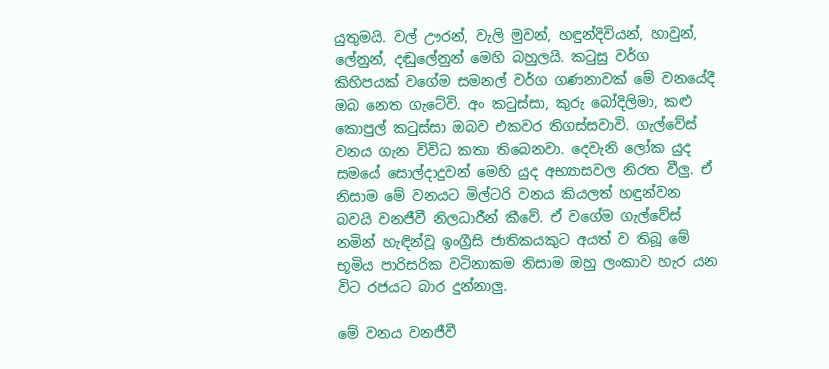යුතුමයි. වල් ඌරන්, වැලි මුවන්, හඳුන්දිවියන්, හාවුන්, ලේනුන්, දඬුලේනුන් මෙහි බහුලයි. කටුසු වර්ග කිහිපයක් වගේම සමනල් වර්ග ගණනාවක් මේ වනයේදී ඔබ නෙත ගැටේවි. අං කටුස්සා, කුරු බෝදිලිමා, කළු කොපුල් කටුස්සා ඔබව එකවර තිගස්සවාවි. ගැල්වේස් වනය ගැන විවිධ කතා තිබෙනවා. දෙවැනි ලෝක යුද සමයේ සොල්දාදුවන් මෙහි යුද අභ්‍යාසවල නිරත වීලු. ඒ නිසාම මේ වනයට මිල්ටරි වනය කියලත් හඳුන්වන බවයි වනජීවී නිලධාරීන් කීවේ. ඒ වගේම ගැල්වේස් නමින් හැඳින්වූ ඉංග්‍රීසි ජාතිකයකුට අයත් ව තිබූ මේ භූමිය පාරිසරික වටිනාකම නිසාම ඔහු ලංකාව හැර යන විට රජයට බාර දුන්නාලු.

මේ වනය වනජීවී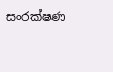සංරක්ෂණ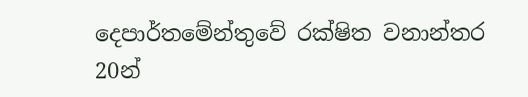දෙපාර්තමේන්තුවේ රක්ෂිත වනාන්තර 20න්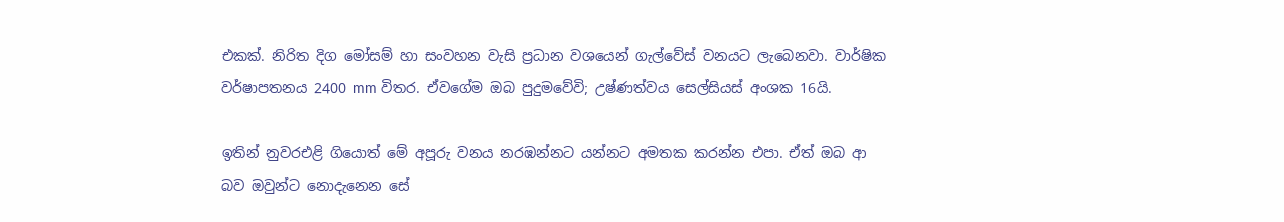එකක්. නිරිත දිග මෝසම් හා සංවහන වැසි ප්‍රධාන වශයෙන් ගැල්වේස් වනයට ලැබෙනවා. වාර්ෂික වර්ෂාපතනය 2400 mm විතර. ඒවගේම ඔබ පුදුමවේවි; උෂ්ණත්වය සෙල්සියස් අංශක 16යි.

ඉතින් නුවරඑළි ගියොත් මේ අපූරු වනය නරඹන්නට යන්නට අමතක කරන්න එපා. ඒත් ඔබ ආ බව ඔවුන්ට නොදැනෙන සේ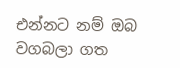එන්නට නම් ඔබ වගබලා ගත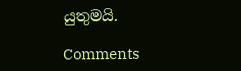යුතුමයි.

Comments